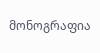მონოგრაფია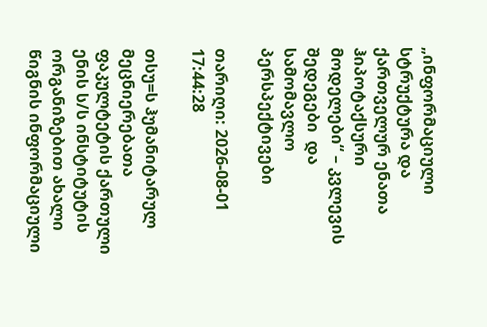„ინფორმაციული სტრუქტურა და ქართველურ ენათა ჰიპოტაქსური მოდელები“ – კვლევის შედეგები  და  სამომავლო პერსპექტივები

თარიღი: 2026-08-01 17:44:28

თსუ=ს ჰუმანიტარულ მეცნიერებათა ფაკულტეტის ქართული ენის ს/ს ინსტიტუტის ორგანიზებით ახალი წიგნის ინფორმაციული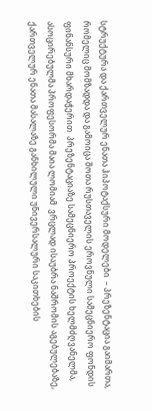სტრუქტურა და ქართველურ ენათა ჰიპოტაქსური მოდელები  – პრეზენტაცია გაიმართა, რომელიც მომზადდა და გამოიცა შოთა რუსთაველის ეროვნული სამეცნიერო ფონდის ფინანსური მხარდაჭერით  პრეზენტაციაზე სამეცნიერო პროექტის ხელმძღვანელმა, ასოცირებულმა პროფესორმა მაია ლომიამ  ვრცლად ისაუბრა ნაშრომის აგებულებაზე, ქართველურ ენათა მასალაზე განხილული უნივერსალური საკითხების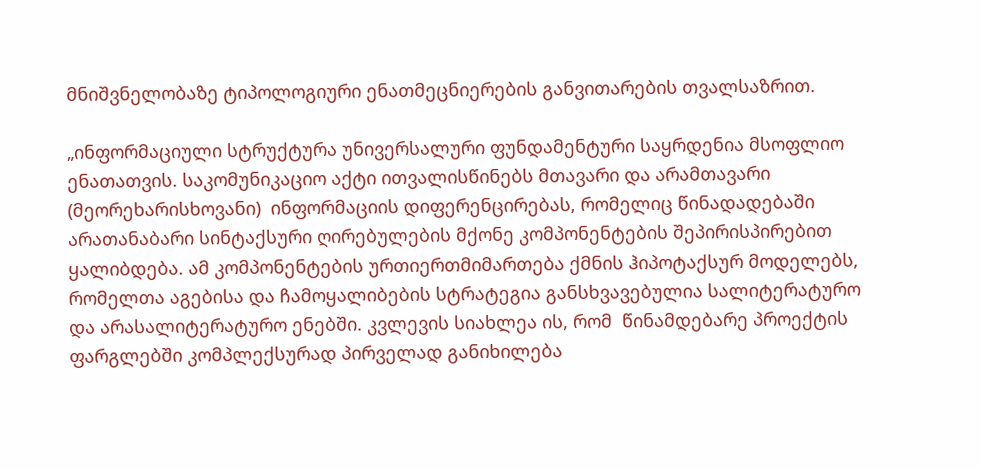მნიშვნელობაზე ტიპოლოგიური ენათმეცნიერების განვითარების თვალსაზრით.

„ინფორმაციული სტრუქტურა უნივერსალური ფუნდამენტური საყრდენია მსოფლიო ენათათვის. საკომუნიკაციო აქტი ითვალისწინებს მთავარი და არამთავარი (მეორეხარისხოვანი)  ინფორმაციის დიფერენცირებას, რომელიც წინადადებაში არათანაბარი სინტაქსური ღირებულების მქონე კომპონენტების შეპირისპირებით ყალიბდება. ამ კომპონენტების ურთიერთმიმართება ქმნის ჰიპოტაქსურ მოდელებს, რომელთა აგებისა და ჩამოყალიბების სტრატეგია განსხვავებულია სალიტერატურო და არასალიტერატურო ენებში. კვლევის სიახლეა ის, რომ  წინამდებარე პროექტის ფარგლებში კომპლექსურად პირველად განიხილება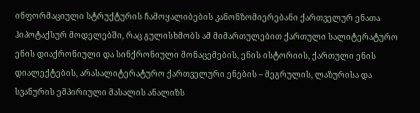ინფორმაციული სტრუქტურის ჩამოყალიბების კანონზომიერებანი ქართველურ ენათა ჰიპოტაქსურ მოდელებში, რაც გულისხმობს ამ მიმართულებით ქართული სალიტერატურო ენის დიაქრონიული და სინქრონიული მონაცემების, ენის ისტორიის, ქართული ენის დიალექტების, არასალიტერატურო ქართველური ენების – მეგრულის, ლაზურისა და სვანურის ემპირიული მასალის ანალიზს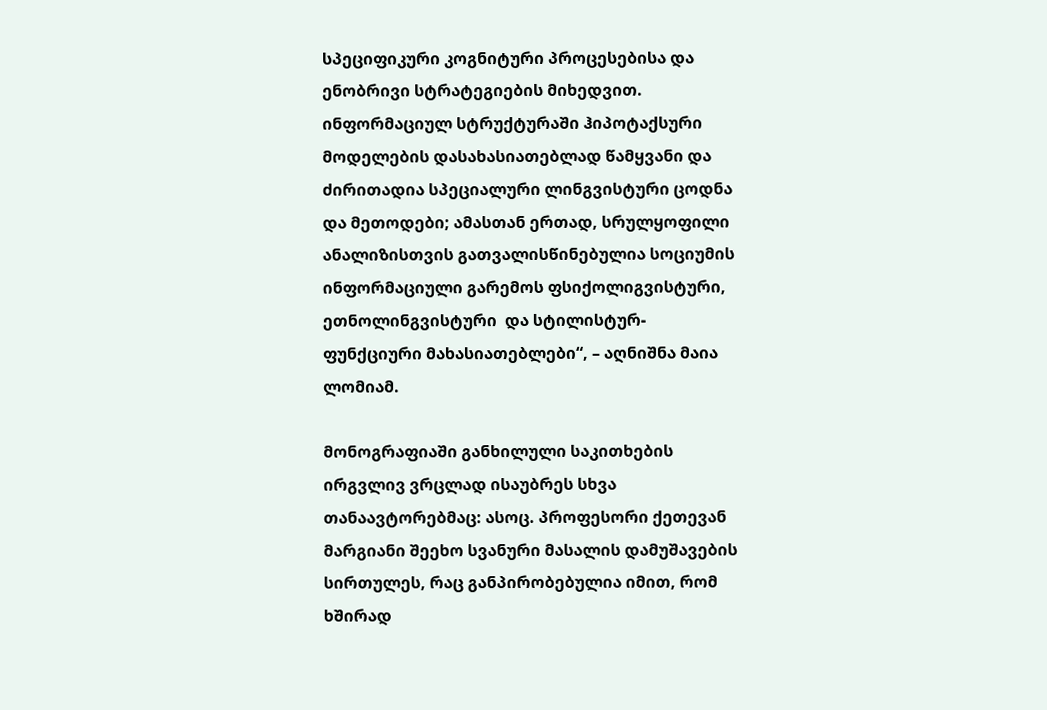სპეციფიკური კოგნიტური პროცესებისა და ენობრივი სტრატეგიების მიხედვით. ინფორმაციულ სტრუქტურაში ჰიპოტაქსური მოდელების დასახასიათებლად წამყვანი და ძირითადია სპეციალური ლინგვისტური ცოდნა და მეთოდები; ამასთან ერთად, სრულყოფილი ანალიზისთვის გათვალისწინებულია სოციუმის ინფორმაციული გარემოს ფსიქოლიგვისტური, ეთნოლინგვისტური  და სტილისტურ-ფუნქციური მახასიათებლები“, – აღნიშნა მაია ლომიამ.

მონოგრაფიაში განხილული საკითხების ირგვლივ ვრცლად ისაუბრეს სხვა თანაავტორებმაც: ასოც. პროფესორი ქეთევან მარგიანი შეეხო სვანური მასალის დამუშავების   სირთულეს, რაც განპირობებულია იმით, რომ ხშირად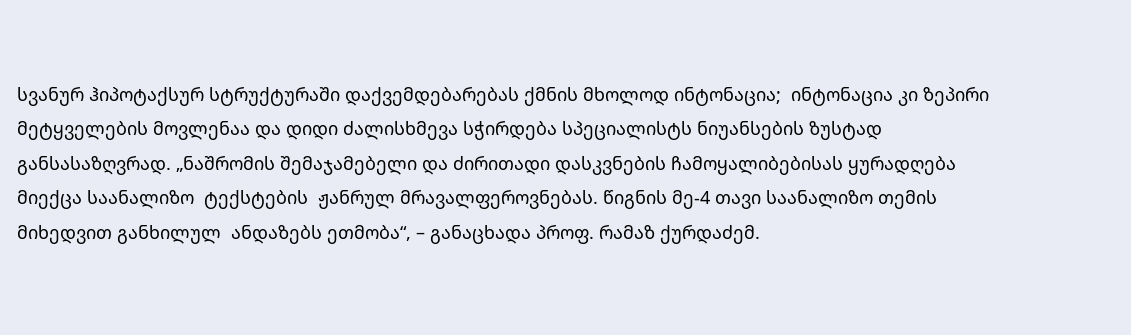სვანურ ჰიპოტაქსურ სტრუქტურაში დაქვემდებარებას ქმნის მხოლოდ ინტონაცია;  ინტონაცია კი ზეპირი მეტყველების მოვლენაა და დიდი ძალისხმევა სჭირდება სპეციალისტს ნიუანსების ზუსტად განსასაზღვრად. „ნაშრომის შემაჯამებელი და ძირითადი დასკვნების ჩამოყალიბებისას ყურადღება მიექცა საანალიზო  ტექსტების  ჟანრულ მრავალფეროვნებას. წიგნის მე-4 თავი საანალიზო თემის მიხედვით განხილულ  ანდაზებს ეთმობა“, – განაცხადა პროფ. რამაზ ქურდაძემ.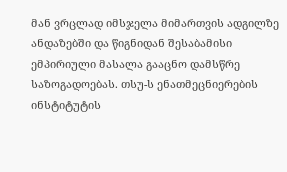მან ვრცლად იმსჯელა მიმართვის ადგილზე ანდაზებში და წიგნიდან შესაბამისი ემპირიული მასალა გააცნო დამსწრე საზოგადოებას. თსუ-ს ენათმეცნიერების ინსტიტუტის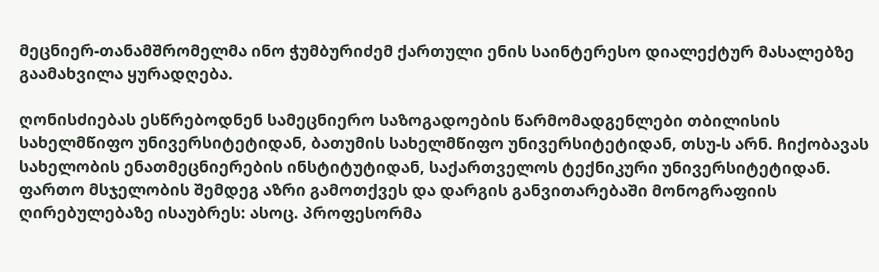მეცნიერ-თანამშრომელმა ინო ჭუმბურიძემ ქართული ენის საინტერესო დიალექტურ მასალებზე გაამახვილა ყურადღება.

ღონისძიებას ესწრებოდნენ სამეცნიერო საზოგადოების წარმომადგენლები თბილისის სახელმწიფო უნივერსიტეტიდან, ბათუმის სახელმწიფო უნივერსიტეტიდან, თსუ-ს არნ. ჩიქობავას სახელობის ენათმეცნიერების ინსტიტუტიდან, საქართველოს ტექნიკური უნივერსიტეტიდან.  ფართო მსჯელობის შემდეგ აზრი გამოთქვეს და დარგის განვითარებაში მონოგრაფიის ღირებულებაზე ისაუბრეს: ასოც. პროფესორმა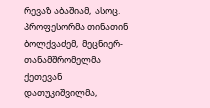რევაზ აბაშიამ,  ასოც. პროფესორმა თინათინ ბოლქვაძემ,  მეცნიერ-თანამშრომელმა ქეთევან დათუკიშვილმა,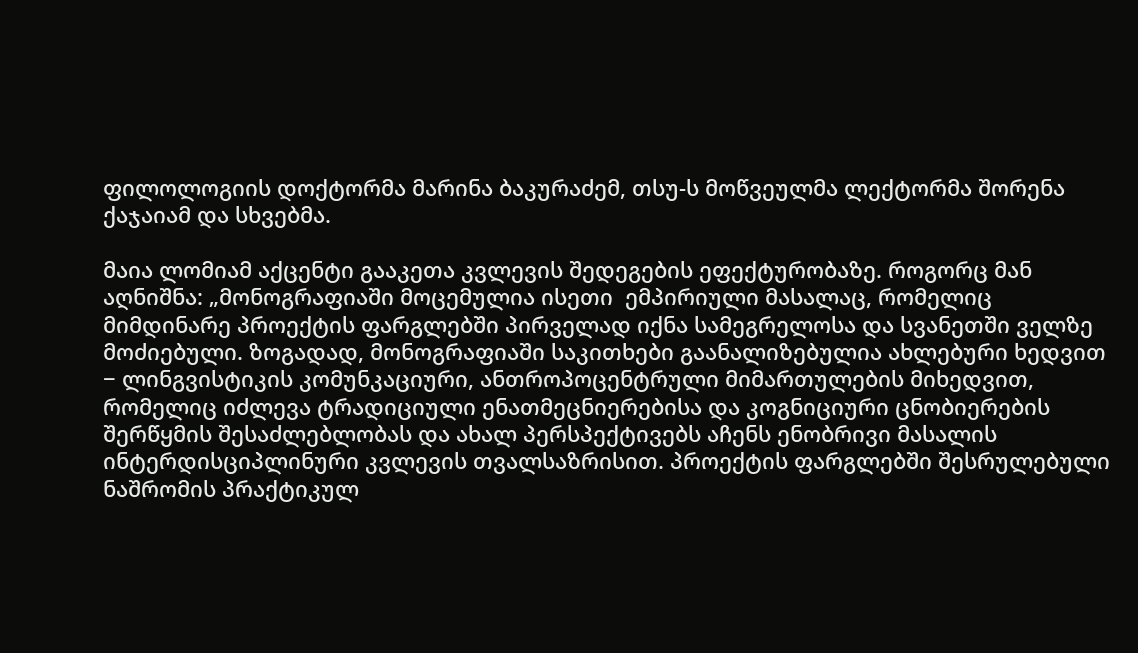ფილოლოგიის დოქტორმა მარინა ბაკურაძემ, თსუ-ს მოწვეულმა ლექტორმა შორენა ქაჯაიამ და სხვებმა.

მაია ლომიამ აქცენტი გააკეთა კვლევის შედეგების ეფექტურობაზე. როგორც მან აღნიშნა: „მონოგრაფიაში მოცემულია ისეთი  ემპირიული მასალაც, რომელიც მიმდინარე პროექტის ფარგლებში პირველად იქნა სამეგრელოსა და სვანეთში ველზე მოძიებული. ზოგადად, მონოგრაფიაში საკითხები გაანალიზებულია ახლებური ხედვით − ლინგვისტიკის კომუნკაციური, ანთროპოცენტრული მიმართულების მიხედვით, რომელიც იძლევა ტრადიციული ენათმეცნიერებისა და კოგნიციური ცნობიერების შერწყმის შესაძლებლობას და ახალ პერსპექტივებს აჩენს ენობრივი მასალის ინტერდისციპლინური კვლევის თვალსაზრისით. პროექტის ფარგლებში შესრულებული ნაშრომის პრაქტიკულ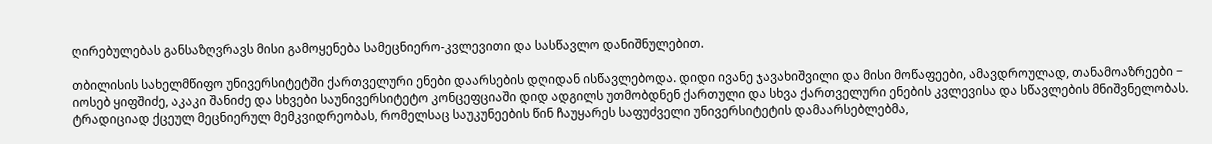ღირებულებას განსაზღვრავს მისი გამოყენება სამეცნიერო-კვლევითი და სასწავლო დანიშნულებით.

თბილისის სახელმწიფო უნივერსიტეტში ქართველური ენები დაარსების დღიდან ისწავლებოდა. დიდი ივანე ჯავახიშვილი და მისი მოწაფეები, ამავდროულად, თანამოაზრეები − იოსებ ყიფშიძე, აკაკი შანიძე და სხვები საუნივერსიტეტო კონცეფციაში დიდ ადგილს უთმობდნენ ქართული და სხვა ქართველური ენების კვლევისა და სწავლების მნიშვნელობას. ტრადიციად ქცეულ მეცნიერულ მემკვიდრეობას, რომელსაც საუკუნეების წინ ჩაუყარეს საფუძველი უნივერსიტეტის დამაარსებლებმა,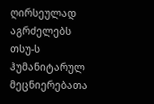ღირსეულად აგრძელებს თსუ-ს ჰუმანიტარულ მეცნიერებათა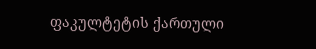ფაკულტეტის ქართული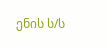ენის ს/ს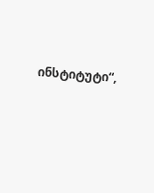ინსტიტუტი“,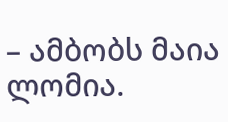– ამბობს მაია ლომია.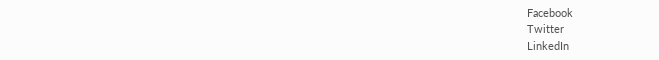Facebook
Twitter
LinkedIn